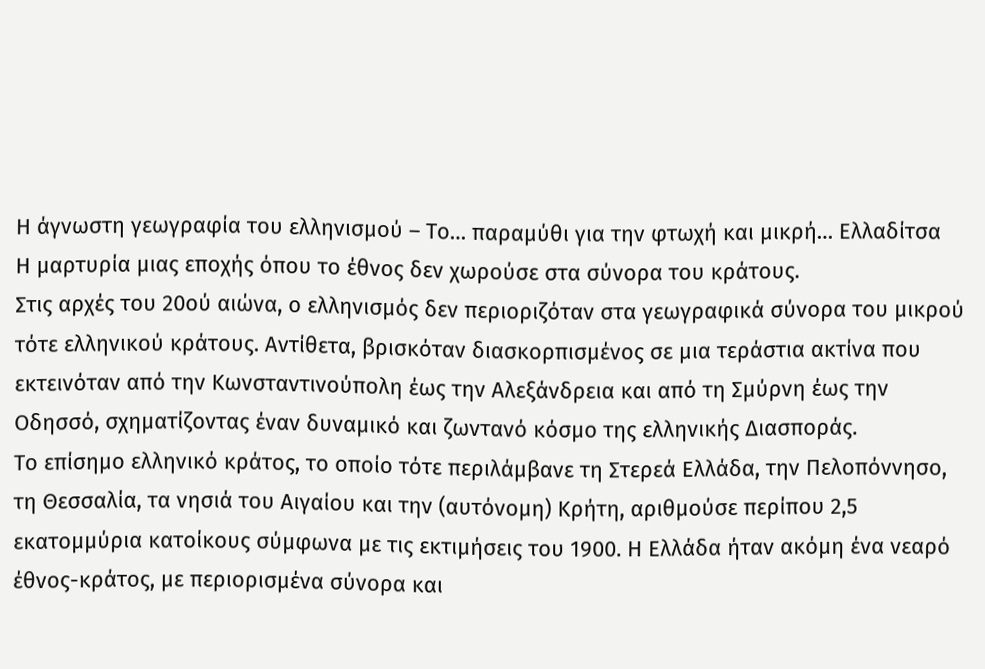Η άγνωστη γεωγραφία του ελληνισμού – Το… παραμύθι για την φτωχή και μικρή… Ελλαδίτσα
Η μαρτυρία μιας εποχής όπου το έθνος δεν χωρούσε στα σύνορα του κράτους.
Στις αρχές του 20ού αιώνα, ο ελληνισμός δεν περιοριζόταν στα γεωγραφικά σύνορα του μικρού τότε ελληνικού κράτους. Αντίθετα, βρισκόταν διασκορπισμένος σε μια τεράστια ακτίνα που εκτεινόταν από την Κωνσταντινούπολη έως την Αλεξάνδρεια και από τη Σμύρνη έως την Οδησσό, σχηματίζοντας έναν δυναμικό και ζωντανό κόσμο της ελληνικής Διασποράς.
Το επίσημο ελληνικό κράτος, το οποίο τότε περιλάμβανε τη Στερεά Ελλάδα, την Πελοπόννησο, τη Θεσσαλία, τα νησιά του Αιγαίου και την (αυτόνομη) Κρήτη, αριθμούσε περίπου 2,5 εκατομμύρια κατοίκους σύμφωνα με τις εκτιμήσεις του 1900. Η Ελλάδα ήταν ακόμη ένα νεαρό έθνος-κράτος, με περιορισμένα σύνορα και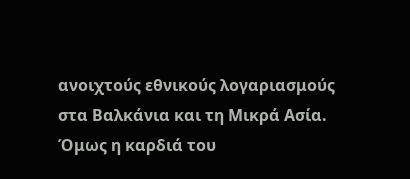ανοιχτούς εθνικούς λογαριασμούς στα Βαλκάνια και τη Μικρά Ασία.
Όμως η καρδιά του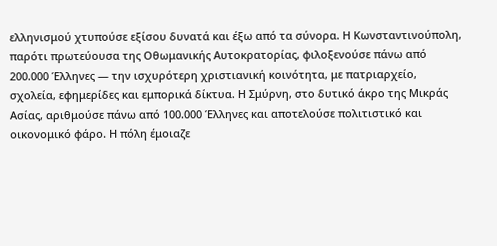ελληνισμού χτυπούσε εξίσου δυνατά και έξω από τα σύνορα. Η Κωνσταντινούπολη, παρότι πρωτεύουσα της Οθωμανικής Αυτοκρατορίας, φιλοξενούσε πάνω από 200.000 Έλληνες — την ισχυρότερη χριστιανική κοινότητα, με πατριαρχείο, σχολεία, εφημερίδες και εμπορικά δίκτυα. Η Σμύρνη, στο δυτικό άκρο της Μικράς Ασίας, αριθμούσε πάνω από 100.000 Έλληνες και αποτελούσε πολιτιστικό και οικονομικό φάρο. Η πόλη έμοιαζε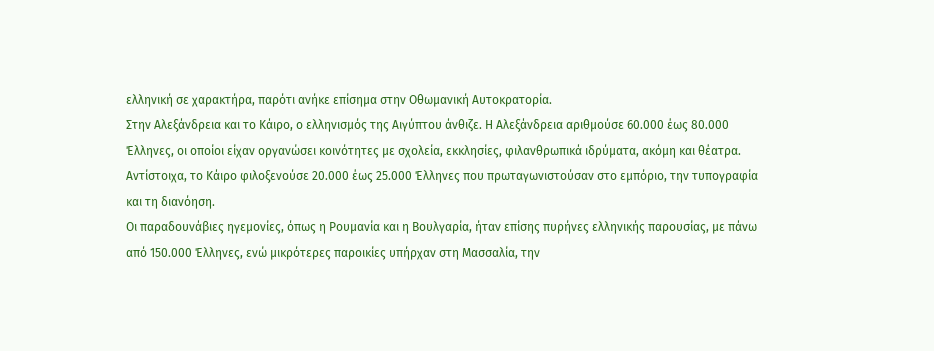ελληνική σε χαρακτήρα, παρότι ανήκε επίσημα στην Οθωμανική Αυτοκρατορία.
Στην Αλεξάνδρεια και το Κάιρο, ο ελληνισμός της Αιγύπτου άνθιζε. Η Αλεξάνδρεια αριθμούσε 60.000 έως 80.000 Έλληνες, οι οποίοι είχαν οργανώσει κοινότητες με σχολεία, εκκλησίες, φιλανθρωπικά ιδρύματα, ακόμη και θέατρα. Αντίστοιχα, το Κάιρο φιλοξενούσε 20.000 έως 25.000 Έλληνες που πρωταγωνιστούσαν στο εμπόριο, την τυπογραφία και τη διανόηση.
Οι παραδουνάβιες ηγεμονίες, όπως η Ρουμανία και η Βουλγαρία, ήταν επίσης πυρήνες ελληνικής παρουσίας, με πάνω από 150.000 Έλληνες, ενώ μικρότερες παροικίες υπήρχαν στη Μασσαλία, την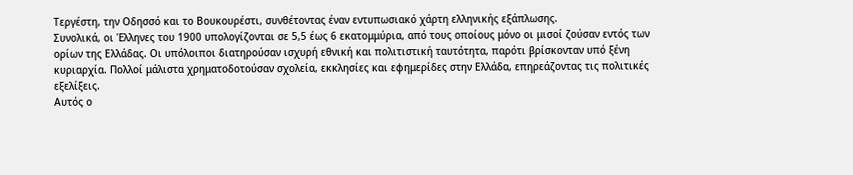Τεργέστη, την Οδησσό και το Βουκουρέστι, συνθέτοντας έναν εντυπωσιακό χάρτη ελληνικής εξάπλωσης.
Συνολικά, οι Έλληνες του 1900 υπολογίζονται σε 5,5 έως 6 εκατομμύρια, από τους οποίους μόνο οι μισοί ζούσαν εντός των ορίων της Ελλάδας. Οι υπόλοιποι διατηρούσαν ισχυρή εθνική και πολιτιστική ταυτότητα, παρότι βρίσκονταν υπό ξένη κυριαρχία. Πολλοί μάλιστα χρηματοδοτούσαν σχολεία, εκκλησίες και εφημερίδες στην Ελλάδα, επηρεάζοντας τις πολιτικές εξελίξεις.
Αυτός ο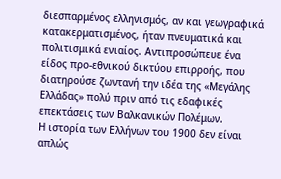διεσπαρμένος ελληνισμός, αν και γεωγραφικά κατακερματισμένος, ήταν πνευματικά και πολιτισμικά ενιαίος. Αντιπροσώπευε ένα είδος προ-εθνικού δικτύου επιρροής, που διατηρούσε ζωντανή την ιδέα της «Μεγάλης Ελλάδας» πολύ πριν από τις εδαφικές επεκτάσεις των Βαλκανικών Πολέμων.
Η ιστορία των Ελλήνων του 1900 δεν είναι απλώς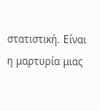στατιστική. Είναι η μαρτυρία μιας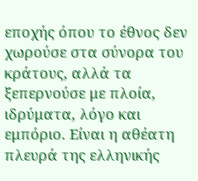εποχής όπου το έθνος δεν χωρούσε στα σύνορα του κράτους, αλλά τα ξεπερνούσε με πλοία, ιδρύματα, λόγο και εμπόριο. Είναι η αθέατη πλευρά της ελληνικής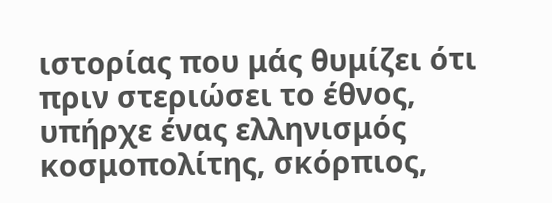ιστορίας που μάς θυμίζει ότι πριν στεριώσει το έθνος, υπήρχε ένας ελληνισμός κοσμοπολίτης, σκόρπιος,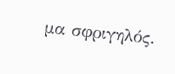μα σφριγηλός.